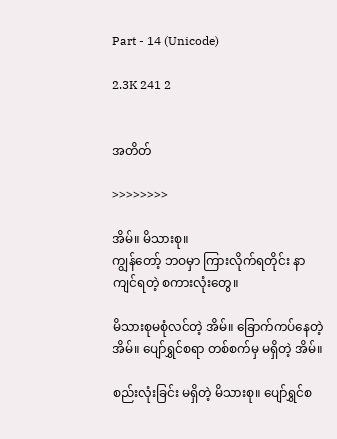Part - 14 (Unicode)

2.3K 241 2


အတိတ်

>>>>>>>>

အိမ်။ မိသားစု။
ကျွန်တော့် ဘဝမှာ ကြားလိုက်ရတိုင်း နာကျင်ရတဲ့ စကားလုံးတွေ။

မိသားစုမစုံလင်တဲ့ အိမ်။ ခြောက်ကပ်နေတဲ့ အိမ်။ ပျော်ရွှင်စရာ တစ်စက်မှ မရှိတဲ့ အိမ်။

စည်းလုံးခြင်း မရှိတဲ့ မိသားစု။ ပျော်ရွှင်စ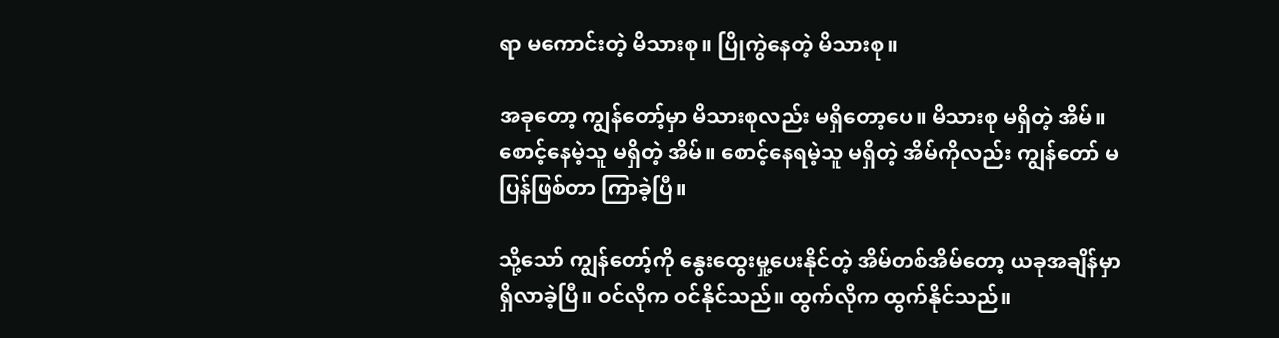ရာ မကောင်းတဲ့ မိသားစု။ ပြိုကွဲနေတဲ့ မိသားစု။

အခုတော့ ကျွန်တော့်မှာ မိသားစုလည်း မရှိတော့ပေ။ မိသားစု မရှိတဲ့ အိမ်။ စောင့်နေမဲ့သူ မရှိတဲ့ အိမ်။ စောင့်နေရမဲ့သူ မရှိတဲ့ အိမ်ကိုလည်း ကျွန်တော် မပြန်ဖြစ်တာ ကြာခဲ့ပြီ။

သို့သော် ကျွန်တော့်ကို နွေးထွေးမှု့ပေးနိုင်တဲ့ အိမ်တစ်အိမ်တော့ ယခုအချိန်မှာ ရှိလာခဲ့ပြီ။ ဝင်လိုက ဝင်နိုင်သည်။ ထွက်လိုက ထွက်နိုင်သည်။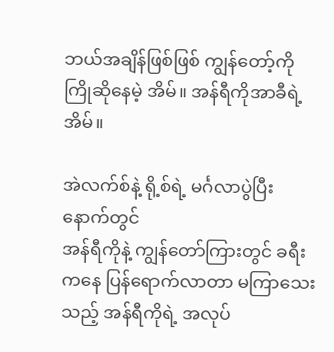ဘယ်အချိန်ဖြစ်ဖြစ် ကျွန်တော့်ကို ကြိုဆိုနေမဲ့ အိမ်။ အန်ရီကိုအာခီရဲ့ အိမ်။

အဲလက်စ်နဲ့ ရို့စ်ရဲ့ မင်္ဂလာပွဲပြီးနောက်တွင်
အန်ရီကိုနဲ့ ကျွန်တော်ကြားတွင် ခရီးကနေ ပြန်ရောက်လာတာ မကြာသေးသည့် အန်ရီကိုရဲ့ အလုပ်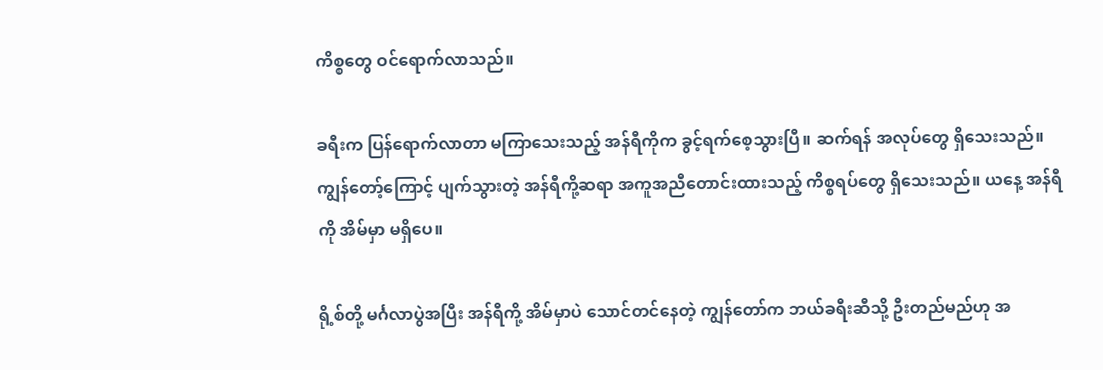ကိစ္စတွေ ဝင်ရောက်လာသည်။

ခရီးက ပြန်ရောက်လာတာ မကြာသေးသည့် အန်ရီကိုက ခွင့်ရက်စေ့သွားပြီ။ ဆက်ရန် အလုပ်တွေ ရှိသေးသည်။ ကျွန်တော့်ကြောင့် ပျက်သွားတဲ့ အန်ရီကို့ဆရာ အကူအညီတောင်းထားသည့် ကိစ္စရပ်တွေ ရှိသေးသည်။ ယနေ့ အန်ရီကို အိမ်မှာ မရှိပေ။

ရို့စ်တို့ မင်္ဂလာပွဲအပြီး အန်ရီကို့ အိမ်မှာပဲ သောင်တင်နေတဲ့ ကျွန်တော်က ဘယ်ခရီးဆီသို့ ဦးတည်မည်ဟု အ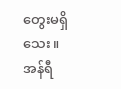တွေးမရှိသေး။
အန်ရီ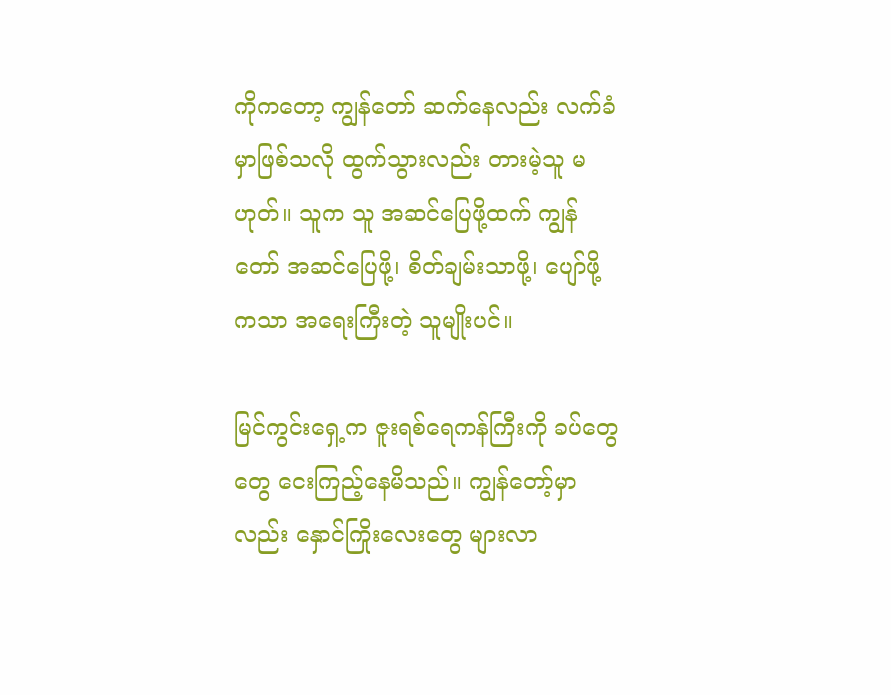ကိုကတော့ ကျွန်တော် ဆက်နေလည်း လက်ခံမှာဖြစ်သလို ထွက်သွားလည်း တားမဲ့သူ မဟုတ်။ သူက သူ အဆင်ပြေဖို့ထက် ကျွန်တော် အဆင်ပြေဖို့၊ စိတ်ချမ်းသာဖို့၊ ပျော်ဖို့ကသာ အရေးကြီးတဲ့ သူမျိုးပင်။

မြင်ကွင်းရှေ့က ဇူးရစ်ရေကန်ကြီးကို ခပ်တွေတွေ ငေးကြည့်နေမိသည်။ ကျွန်တော့်မှာလည်း နှောင်ကြိုးလေးတွေ များလာ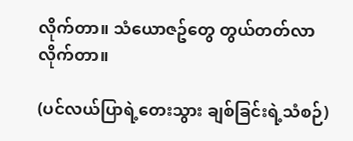လိုက်တာ။ သံယောဇဥ်တွေ တွယ်တတ်လာလိုက်တာ။

(ပင်လယ်ပြာရဲ့တေးသွား ချစ်ခြင်းရဲ့သံစဉ်)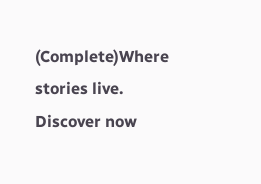(Complete)Where stories live. Discover now